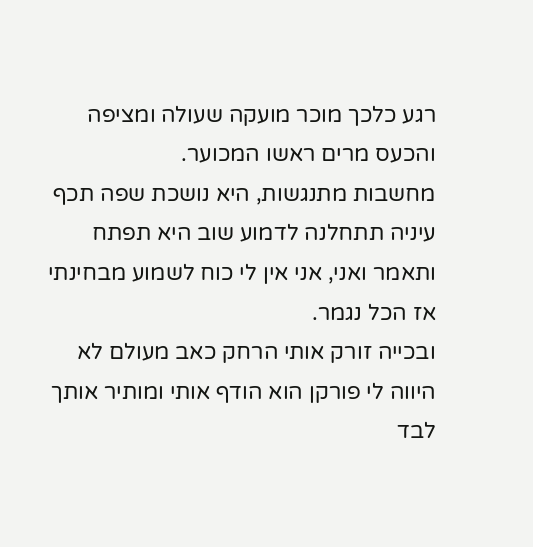רגע כלכך מוכר מועקה שעולה ומציפה והכעס מרים ראשו המכוער.
מחשבות מתנגשות, היא נושכת שפה תכף עיניה תתחלנה לדמוע שוב היא תפתח ותאמר ואני, אני אין לי כוח לשמוע מבחינתי אז הכל נגמר.
ובכייה זורק אותי הרחק כאב מעולם לא היווה לי פורקן הוא הודף אותי ומותיר אותך לבד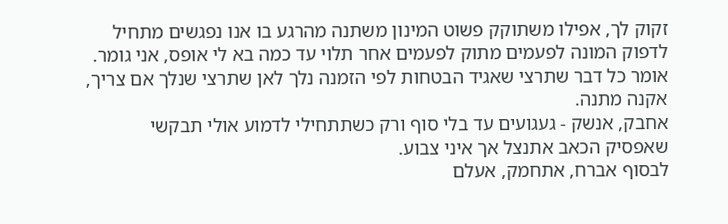זקוק לך, אפילו משתוקק פשוט המינון משתנה מהרגע בו אנו נפגשים מתחיל לדפוק המונה לפעמים מתוק לפעמים אחר תלוי עד כמה בא לי אופס, אני גומר.
אומר כל דבר שתרצי שאגיד הבטחות לפי הזמנה נלך לאן שתרצי שנלך אם צריך, אקנה מתנה.
אחבק, אנשק - געגועים עד בלי סוף ורק כשתתחילי לדמוע אולי תבקשי שאפסיק הכאב אתנצל אך איני צבוע.
לבסוף אברח, אתחמק, אעלם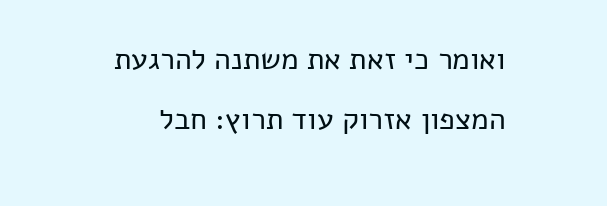ואומר כי זאת את משתנה להרגעת המצפון אזרוק עוד תרוץ: חבל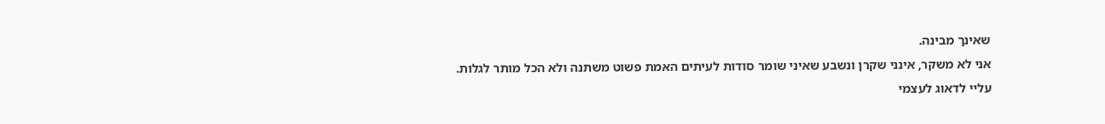שאינך מבינה.
אני לא משקר, אינני שקרן ונשבע שאיני שומר סודות לעיתים האמת פשוט משתנה ולא הכל מותר לגלות.
עליי לדאוג לעצמי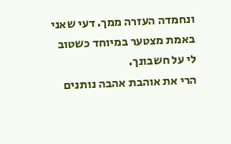ונחמדה העזרה ממך. דעי שאני באמת מצטער במיוחד כשטוב לי על חשבונך.
הרי את אוהבת אהבה נותנים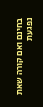בחינם ואם קורה שאת נפגעת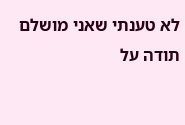לא טענתי שאני מושלם
תודה על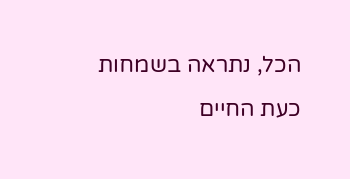הכל, נתראה בשמחות כעת החיים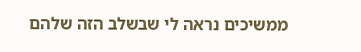ממשיכים נראה לי שבשלב הזה שלהם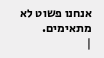אנחנו פשוט לא מתאימים.
|